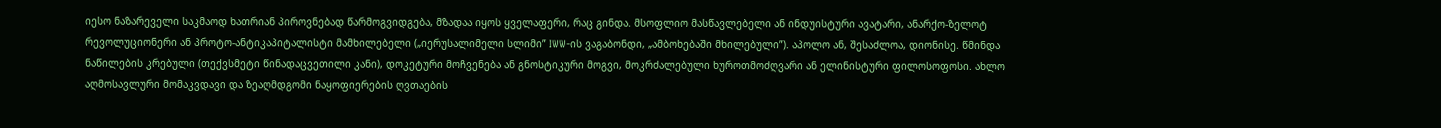იესო ნაზარეველი საკმაოდ ხათრიან პიროვნებად წარმოგვიდგება, მზადაა იყოს ყველაფერი, რაც გინდა. მსოფლიო მასწავლებელი ან ინდუისტური ავატარი, ანარქო-ზელოტ რევოლუციონერი ან პროტო-ანტიკაპიტალისტი მამხილებელი („იერუსალიმელი სლიმი” IWW-ის ვაგაბონდი, „ამბოხებაში მხილებული”). აპოლო ან, შესაძლოა, დიონისე. წმინდა ნაწილების კრებული (თექვსმეტი წინადაცვეთილი კანი), დოკეტური მოჩვენება ან გნოსტიკური მოგვი, მოკრძალებული ხუროთმოძღვარი ან ელინისტური ფილოსოფოსი. ახლო აღმოსავლური მომაკვდავი და ზეაღმდგომი ნაყოფიერების ღვთაების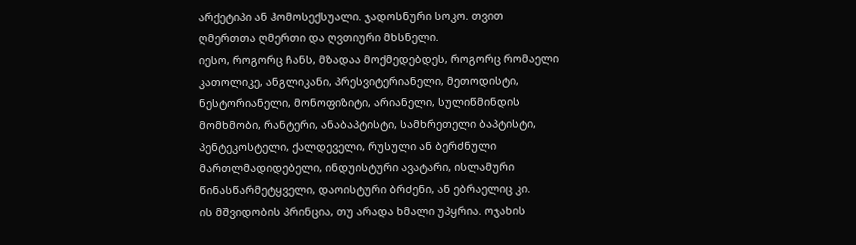არქეტიპი ან ჰომოსექსუალი. ჯადოსნური სოკო. თვით ღმერთთა ღმერთი და ღვთიური მხსნელი.
იესო, როგორც ჩანს, მზადაა მოქმედებდეს, როგორც რომაელი კათოლიკე, ანგლიკანი, პრესვიტერიანელი, მეთოდისტი, ნესტორიანელი, მონოფიზიტი, არიანელი, სულიწმინდის მომხმობი, რანტერი, ანაბაპტისტი, სამხრეთელი ბაპტისტი, პენტეკოსტელი, ქალდეველი, რუსული ან ბერძნული მართლმადიდებელი, ინდუისტური ავატარი, ისლამური წინასწარმეტყველი, დაოისტური ბრძენი, ან ებრაელიც კი.
ის მშვიდობის პრინცია, თუ არადა ხმალი უპყრია. ოჯახის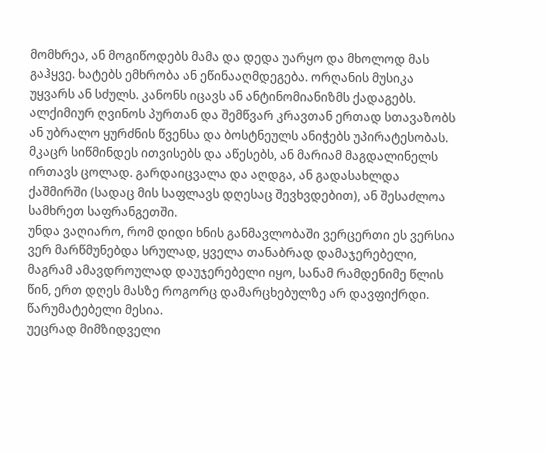მომხრეა, ან მოგიწოდებს მამა და დედა უარყო და მხოლოდ მას გაჰყვე. ხატებს ემხრობა ან ეწინააღმდეგება. ორღანის მუსიკა უყვარს ან სძულს. კანონს იცავს ან ანტინომიანიზმს ქადაგებს. ალქიმიურ ღვინოს პურთან და შემწვარ კრავთან ერთად სთავაზობს ან უბრალო ყურძნის წვენსა და ბოსტნეულს ანიჭებს უპირატესობას. მკაცრ სიწმინდეს ითვისებს და აწესებს, ან მარიამ მაგდალინელს ირთავს ცოლად. გარდაიცვალა და აღდგა, ან გადასახლდა ქაშმირში (სადაც მის საფლავს დღესაც შევხვდებით), ან შესაძლოა სამხრეთ საფრანგეთში.
უნდა ვაღიარო, რომ დიდი ხნის განმავლობაში ვერცერთი ეს ვერსია ვერ მარწმუნებდა სრულად, ყველა თანაბრად დამაჯერებელი, მაგრამ ამავდროულად დაუჯერებელი იყო, სანამ რამდენიმე წლის წინ, ერთ დღეს მასზე როგორც დამარცხებულზე არ დავფიქრდი. წარუმატებელი მესია.
უეცრად მიმზიდველი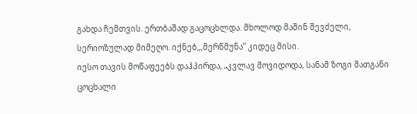გახდა ჩემთვის. ერთბაშად გაცოცხლდა. მხოლოდ მაშინ შევძელი, სერიოზულად მიმეღო. იქნებ,,,მერწმუნა“ კიდეც მისი.
იესო თავის მოწაფეებს დაჰპირდა, „კვლავ მოვიდოდა, სანამ ზოგი მათგანი ცოცხალი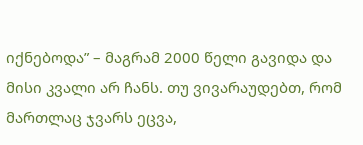იქნებოდა” – მაგრამ 2000 წელი გავიდა და მისი კვალი არ ჩანს. თუ ვივარაუდებთ, რომ მართლაც ჯვარს ეცვა,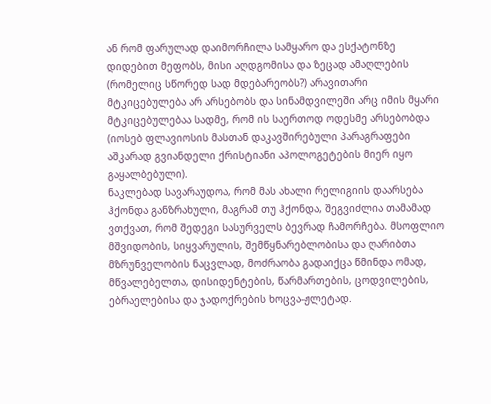ან რომ ფარულად დაიმორჩილა სამყარო და ესქატონზე დიდებით მეფობს, მისი აღდგომისა და ზეცად ამაღლების (რომელიც სწორედ სად მდებარეობს?) არავითარი მტკიცებულება არ არსებობს და სინამდვილეში არც იმის მყარი მტკიცებულებაა სადმე, რომ ის საერთოდ ოდესმე არსებობდა (იოსებ ფლავიოსის მასთან დაკავშირებული პარაგრაფები აშკარად გვიანდელი ქრისტიანი აპოლოგეტების მიერ იყო გაყალბებული).
ნაკლებად სავარაუდოა, რომ მას ახალი რელიგიის დაარსება ჰქონდა განზრახული, მაგრამ თუ ჰქონდა, შეგვიძლია თამამად ვთქვათ, რომ შედეგი სასურველს ბევრად ჩამორჩება. მსოფლიო მშვიდობის, სიყვარულის, შემწყნარებლობისა და ღარიბთა მზრუნველობის ნაცვლად, მოძრაობა გადაიქცა წმინდა ომად, მწვალებელთა, დისიდენტების, წარმართების, ცოდვილების, ებრაელებისა და ჯადოქრების ხოცვა-ჟლეტად.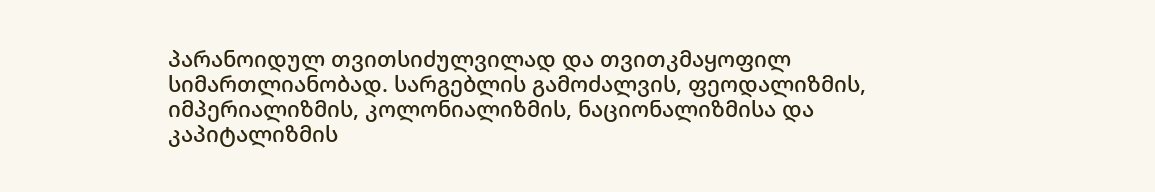პარანოიდულ თვითსიძულვილად და თვითკმაყოფილ სიმართლიანობად. სარგებლის გამოძალვის, ფეოდალიზმის, იმპერიალიზმის, კოლონიალიზმის, ნაციონალიზმისა და კაპიტალიზმის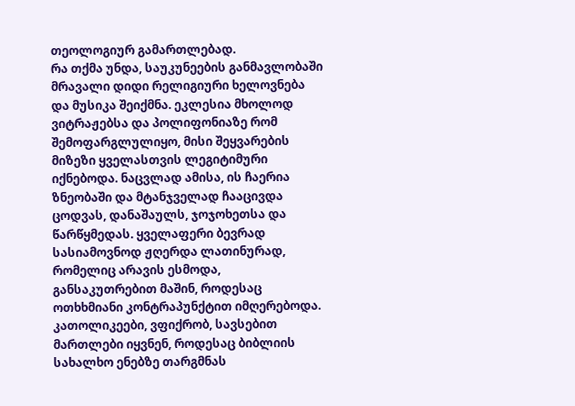თეოლოგიურ გამართლებად.
რა თქმა უნდა, საუკუნეების განმავლობაში მრავალი დიდი რელიგიური ხელოვნება და მუსიკა შეიქმნა. ეკლესია მხოლოდ ვიტრაჟებსა და პოლიფონიაზე რომ შემოფარგლულიყო, მისი შეყვარების მიზეზი ყველასთვის ლეგიტიმური იქნებოდა. ნაცვლად ამისა, ის ჩაერია ზნეობაში და მტანჯველად ჩააცივდა ცოდვას, დანაშაულს, ჯოჯოხეთსა და წარწყმედას. ყველაფერი ბევრად სასიამოვნოდ ჟღერდა ლათინურად, რომელიც არავის ესმოდა, განსაკუთრებით მაშინ, როდესაც ოთხხმიანი კონტრაპუნქტით იმღერებოდა. კათოლიკეები, ვფიქრობ, სავსებით მართლები იყვნენ, როდესაც ბიბლიის სახალხო ენებზე თარგმნას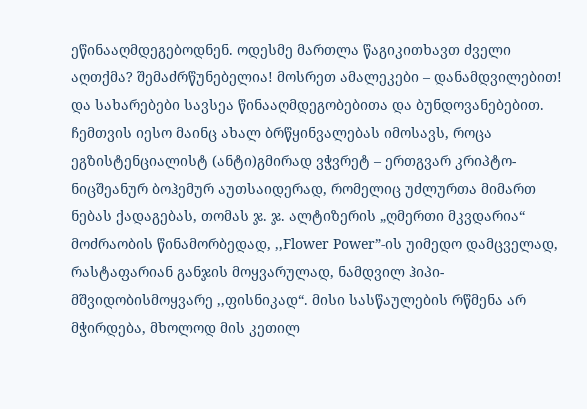ეწინააღმდეგებოდნენ. ოდესმე მართლა წაგიკითხავთ ძველი აღთქმა? შემაძრწუნებელია! მოსრეთ ამალეკები – დანამდვილებით! და სახარებები სავსეა წინააღმდეგობებითა და ბუნდოვანებებით.
ჩემთვის იესო მაინც ახალ ბრწყინვალებას იმოსავს, როცა ეგზისტენციალისტ (ანტი)გმირად ვჭვრეტ – ერთგვარ კრიპტო-ნიცშეანურ ბოჰემურ აუთსაიდერად, რომელიც უძლურთა მიმართ ნებას ქადაგებას, თომას ჯ. ჯ. ალტიზერის „ღმერთი მკვდარია“ მოძრაობის წინამორბედად, ,,Flower Power”-ის უიმედო დამცველად, რასტაფარიან განჯის მოყვარულად, ნამდვილ ჰიპი-მშვიდობისმოყვარე ,,ფისნიკად“. მისი სასწაულების რწმენა არ მჭირდება, მხოლოდ მის კეთილ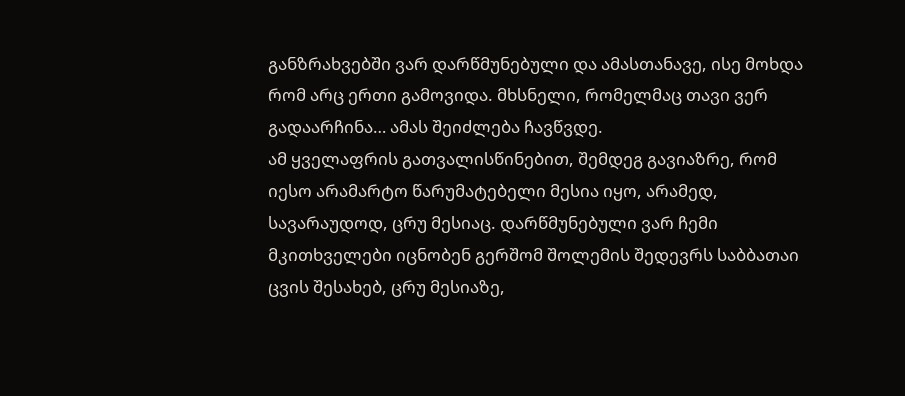განზრახვებში ვარ დარწმუნებული და ამასთანავე, ისე მოხდა რომ არც ერთი გამოვიდა. მხსნელი, რომელმაც თავი ვერ გადაარჩინა… ამას შეიძლება ჩავწვდე.
ამ ყველაფრის გათვალისწინებით, შემდეგ გავიაზრე, რომ იესო არამარტო წარუმატებელი მესია იყო, არამედ, სავარაუდოდ, ცრუ მესიაც. დარწმუნებული ვარ ჩემი მკითხველები იცნობენ გერშომ შოლემის შედევრს საბბათაი ცვის შესახებ, ცრუ მესიაზე,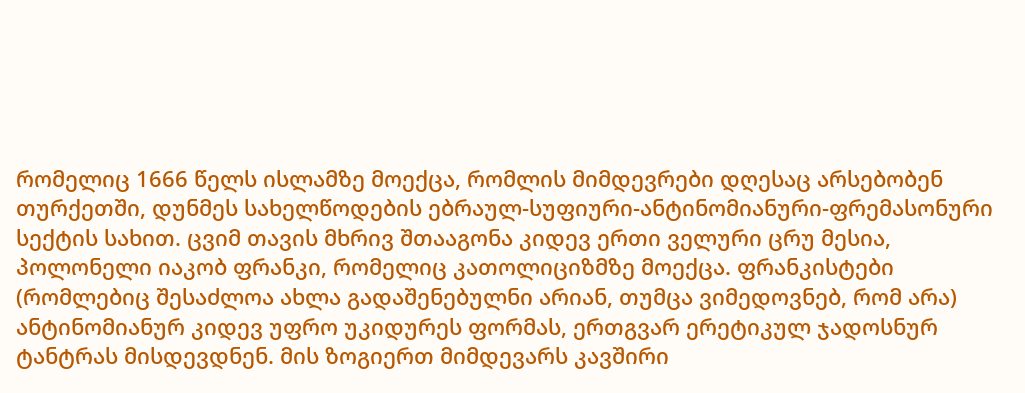რომელიც 1666 წელს ისლამზე მოექცა, რომლის მიმდევრები დღესაც არსებობენ თურქეთში, დუნმეს სახელწოდების ებრაულ-სუფიური-ანტინომიანური-ფრემასონური სექტის სახით. ცვიმ თავის მხრივ შთააგონა კიდევ ერთი ველური ცრუ მესია, პოლონელი იაკობ ფრანკი, რომელიც კათოლიციზმზე მოექცა. ფრანკისტები (რომლებიც შესაძლოა ახლა გადაშენებულნი არიან, თუმცა ვიმედოვნებ, რომ არა) ანტინომიანურ კიდევ უფრო უკიდურეს ფორმას, ერთგვარ ერეტიკულ ჯადოსნურ ტანტრას მისდევდნენ. მის ზოგიერთ მიმდევარს კავშირი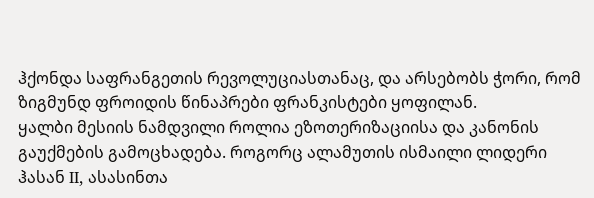ჰქონდა საფრანგეთის რევოლუციასთანაც, და არსებობს ჭორი, რომ ზიგმუნდ ფროიდის წინაპრები ფრანკისტები ყოფილან.
ყალბი მესიის ნამდვილი როლია ეზოთერიზაციისა და კანონის გაუქმების გამოცხადება. როგორც ალამუთის ისმაილი ლიდერი ჰასან II, ასასინთა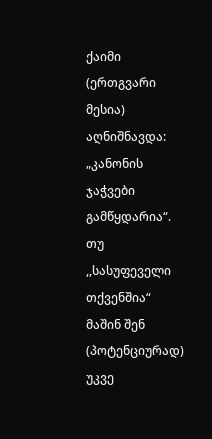ქაიმი (ერთგვარი მესია) აღნიშნავდა: „კანონის ჯაჭვები გამწყდარია“. თუ ,,სასუფეველი თქვენშია“ მაშინ შენ (პოტენციურად) უკვე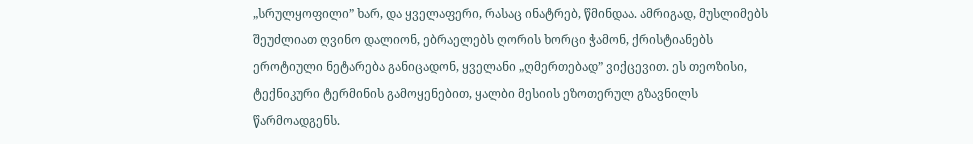„სრულყოფილი” ხარ, და ყველაფერი, რასაც ინატრებ, წმინდაა. ამრიგად, მუსლიმებს შეუძლიათ ღვინო დალიონ, ებრაელებს ღორის ხორცი ჭამონ, ქრისტიანებს ეროტიული ნეტარება განიცადონ, ყველანი „ღმერთებად” ვიქცევით. ეს თეოზისი, ტექნიკური ტერმინის გამოყენებით, ყალბი მესიის ეზოთერულ გზავნილს წარმოადგენს.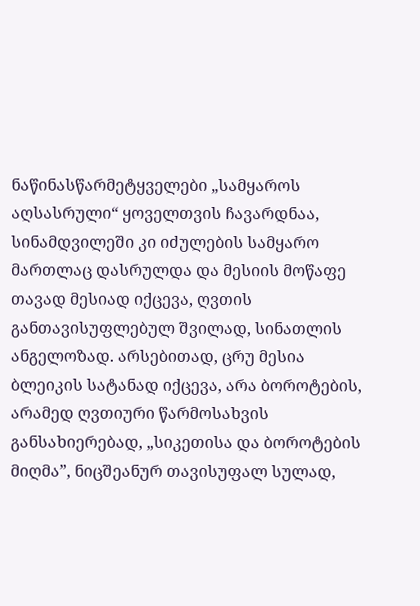ნაწინასწარმეტყველები „სამყაროს აღსასრული“ ყოველთვის ჩავარდნაა, სინამდვილეში კი იძულების სამყარო მართლაც დასრულდა და მესიის მოწაფე თავად მესიად იქცევა, ღვთის განთავისუფლებულ შვილად, სინათლის ანგელოზად. არსებითად, ცრუ მესია ბლეიკის სატანად იქცევა, არა ბოროტების, არამედ ღვთიური წარმოსახვის განსახიერებად, „სიკეთისა და ბოროტების მიღმა”, ნიცშეანურ თავისუფალ სულად,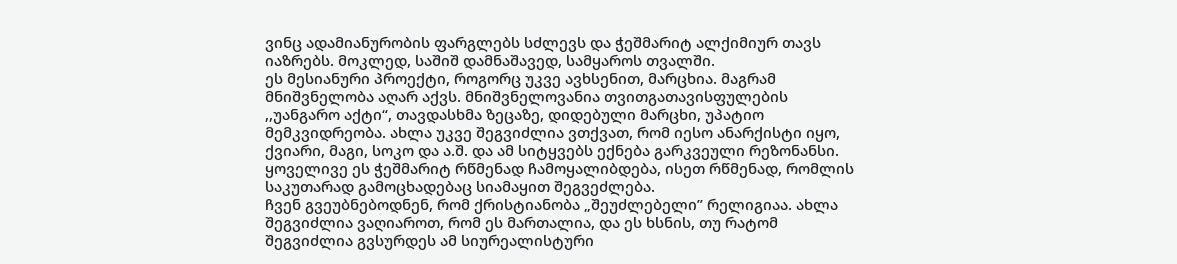ვინც ადამიანურობის ფარგლებს სძლევს და ჭეშმარიტ ალქიმიურ თავს იაზრებს. მოკლედ, საშიშ დამნაშავედ, სამყაროს თვალში.
ეს მესიანური პროექტი, როგორც უკვე ავხსენით, მარცხია. მაგრამ მნიშვნელობა აღარ აქვს. მნიშვნელოვანია თვითგათავისფულების ,,უანგარო აქტი“, თავდასხმა ზეცაზე, დიდებული მარცხი, უპატიო მემკვიდრეობა. ახლა უკვე შეგვიძლია ვთქვათ, რომ იესო ანარქისტი იყო, ქვიარი, მაგი, სოკო და ა.შ. და ამ სიტყვებს ექნება გარკვეული რეზონანსი. ყოველივე ეს ჭეშმარიტ რწმენად ჩამოყალიბდება, ისეთ რწმენად, რომლის საკუთარად გამოცხადებაც სიამაყით შეგვეძლება.
ჩვენ გვეუბნებოდნენ, რომ ქრისტიანობა „შეუძლებელი” რელიგიაა. ახლა შეგვიძლია ვაღიაროთ, რომ ეს მართალია, და ეს ხსნის, თუ რატომ შეგვიძლია გვსურდეს ამ სიურეალისტური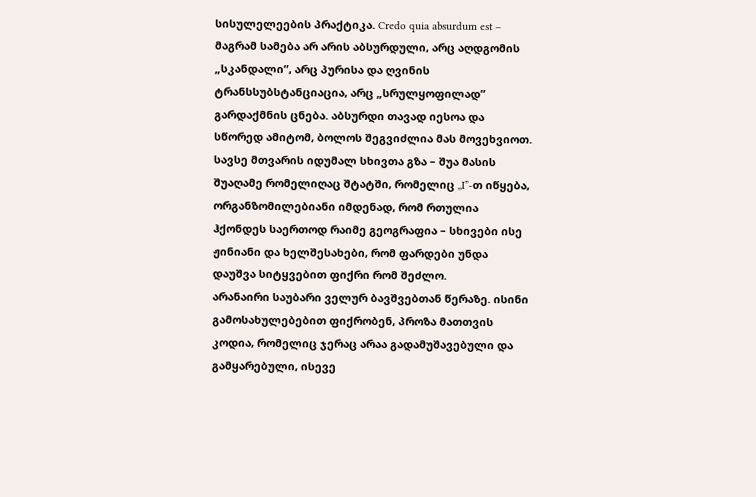სისულელეების პრაქტიკა. Credo quia absurdum est – მაგრამ სამება არ არის აბსურდული, არც აღდგომის „სკანდალი”, არც პურისა და ღვინის ტრანსსუბსტანციაცია, არც „სრულყოფილად” გარდაქმნის ცნება. აბსურდი თავად იესოა და სწორედ ამიტომ, ბოლოს შეგვიძლია მას მოვეხვიოთ.
სავსე მთვარის იდუმალ სხივთა გზა – შუა მასის შუაღამე რომელიღაც შტატში, რომელიც ,,I”-თ იწყება, ორგანზომილებიანი იმდენად, რომ რთულია ჰქონდეს საერთოდ რაიმე გეოგრაფია – სხივები ისე ჟინიანი და ხელშესახები, რომ ფარდები უნდა დაუშვა სიტყვებით ფიქრი რომ შეძლო.
არანაირი საუბარი ველურ ბავშვებთან წერაზე. ისინი გამოსახულებებით ფიქრობენ, პროზა მათთვის კოდია, რომელიც ჯერაც არაა გადამუშავებული და გამყარებული, ისევე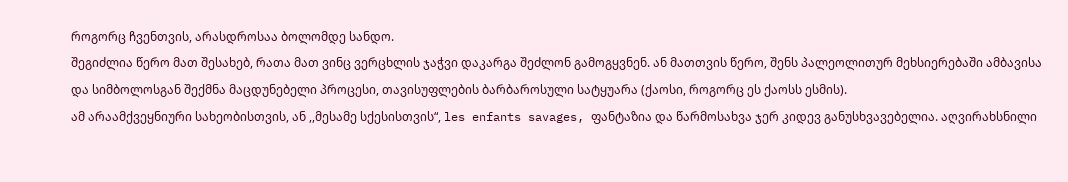როგორც ჩვენთვის, არასდროსაა ბოლომდე სანდო.
შეგიძლია წერო მათ შესახებ, რათა მათ ვინც ვერცხლის ჯაჭვი დაკარგა შეძლონ გამოგყვნენ. ან მათთვის წერო, შენს პალეოლითურ მეხსიერებაში ამბავისა და სიმბოლოსგან შექმნა მაცდუნებელი პროცესი, თავისუფლების ბარბაროსული სატყუარა (ქაოსი, როგორც ეს ქაოსს ესმის).
ამ არაამქვეყნიური სახეობისთვის, ან ,,მესამე სქესისთვის“, les enfants savages, ფანტაზია და წარმოსახვა ჯერ კიდევ განუსხვავებელია. აღვირახსნილი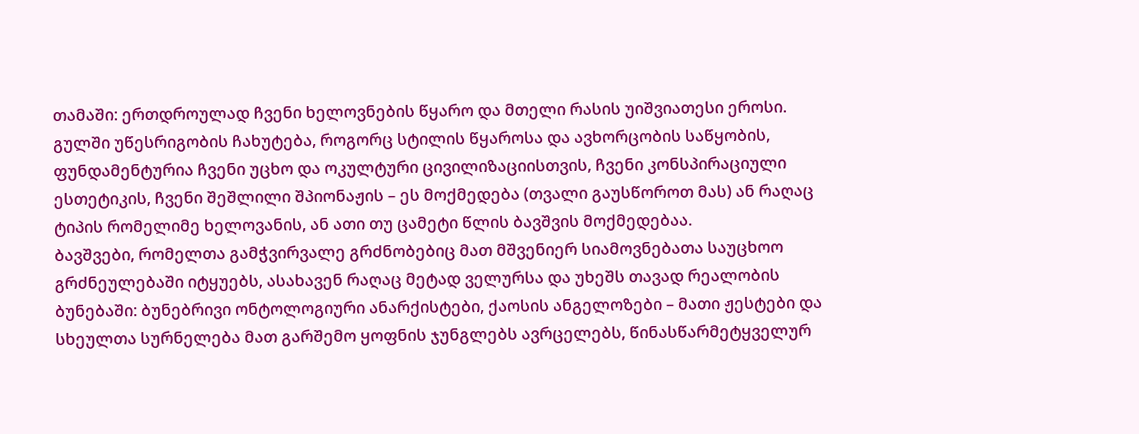თამაში: ერთდროულად ჩვენი ხელოვნების წყარო და მთელი რასის უიშვიათესი ეროსი.
გულში უწესრიგობის ჩახუტება, როგორც სტილის წყაროსა და ავხორცობის საწყობის, ფუნდამენტურია ჩვენი უცხო და ოკულტური ცივილიზაციისთვის, ჩვენი კონსპირაციული ესთეტიკის, ჩვენი შეშლილი შპიონაჟის – ეს მოქმედება (თვალი გაუსწოროთ მას) ან რაღაც ტიპის რომელიმე ხელოვანის, ან ათი თუ ცამეტი წლის ბავშვის მოქმედებაა.
ბავშვები, რომელთა გამჭვირვალე გრძნობებიც მათ მშვენიერ სიამოვნებათა საუცხოო გრძნეულებაში იტყუებს, ასახავენ რაღაც მეტად ველურსა და უხეშს თავად რეალობის ბუნებაში: ბუნებრივი ონტოლოგიური ანარქისტები, ქაოსის ანგელოზები – მათი ჟესტები და სხეულთა სურნელება მათ გარშემო ყოფნის ჯუნგლებს ავრცელებს, წინასწარმეტყველურ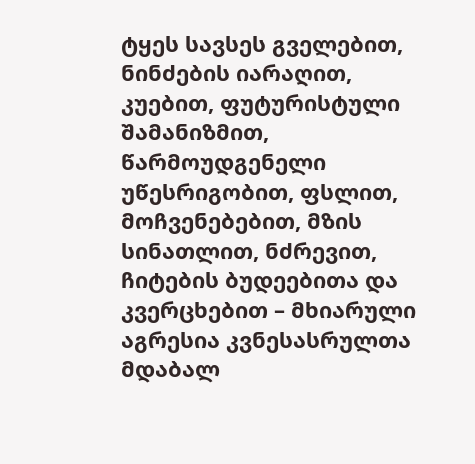ტყეს სავსეს გველებით, ნინძების იარაღით, კუებით, ფუტურისტული შამანიზმით, წარმოუდგენელი უწესრიგობით, ფსლით, მოჩვენებებით, მზის სინათლით, ნძრევით, ჩიტების ბუდეებითა და კვერცხებით – მხიარული აგრესია კვნესასრულთა მდაბალ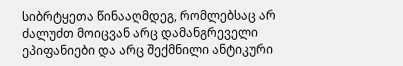სიბრტყეთა წინააღმდეგ, რომლებსაც არ ძალუძთ მოიცვან არც დამანგრეველი ეპიფანიები და არც შექმნილი ანტიკური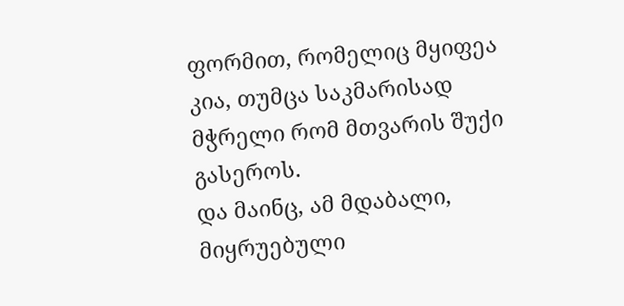ფორმით, რომელიც მყიფეა კია, თუმცა საკმარისად მჭრელი რომ მთვარის შუქი გასეროს.
და მაინც, ამ მდაბალი, მიყრუებული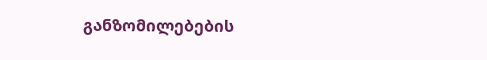განზომილებების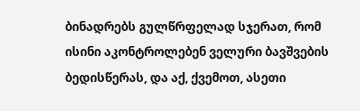ბინადრებს გულწრფელად სჯერათ, რომ ისინი აკონტროლებენ ველური ბავშვების ბედისწერას, და აქ, ქვემოთ, ასეთი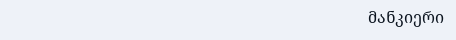მანკიერი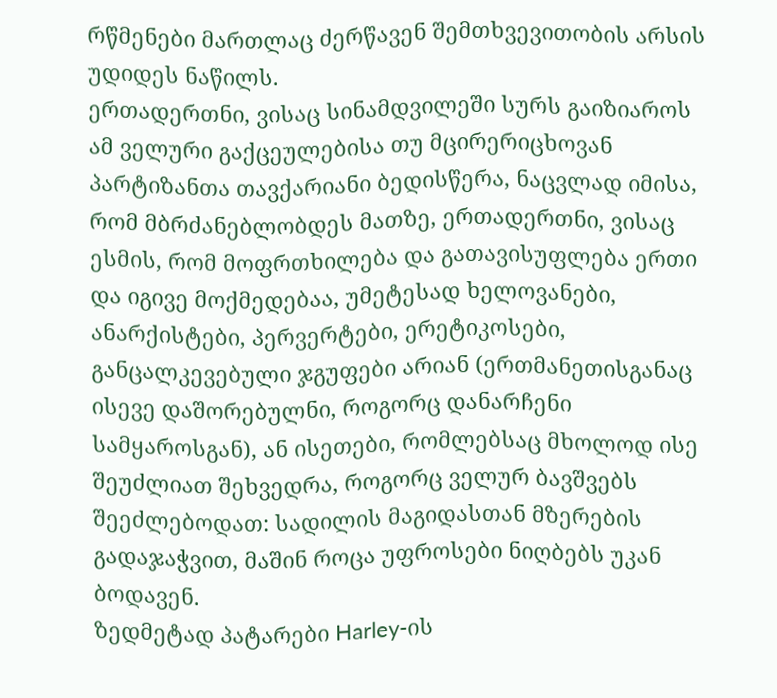რწმენები მართლაც ძერწავენ შემთხვევითობის არსის უდიდეს ნაწილს.
ერთადერთნი, ვისაც სინამდვილეში სურს გაიზიაროს ამ ველური გაქცეულებისა თუ მცირერიცხოვან პარტიზანთა თავქარიანი ბედისწერა, ნაცვლად იმისა, რომ მბრძანებლობდეს მათზე, ერთადერთნი, ვისაც ესმის, რომ მოფრთხილება და გათავისუფლება ერთი და იგივე მოქმედებაა, უმეტესად ხელოვანები, ანარქისტები, პერვერტები, ერეტიკოსები, განცალკევებული ჯგუფები არიან (ერთმანეთისგანაც ისევე დაშორებულნი, როგორც დანარჩენი სამყაროსგან), ან ისეთები, რომლებსაც მხოლოდ ისე შეუძლიათ შეხვედრა, როგორც ველურ ბავშვებს შეეძლებოდათ: სადილის მაგიდასთან მზერების გადაჯაჭვით, მაშინ როცა უფროსები ნიღბებს უკან ბოდავენ.
ზედმეტად პატარები Harley-ის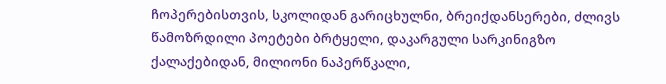ჩოპერებისთვის, სკოლიდან გარიცხულნი, ბრეიქდანსერები, ძლივს წამოზრდილი პოეტები ბრტყელი, დაკარგული სარკინიგზო ქალაქებიდან, მილიონი ნაპერწკალი,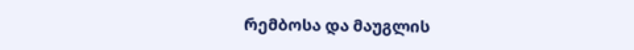რემბოსა და მაუგლის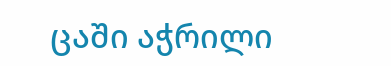ცაში აჭრილი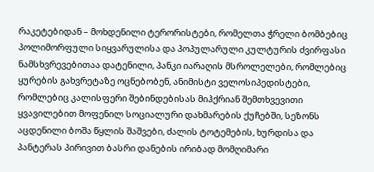რაკეტებიდან – მოხდენილი ტერორისტები, რომელთა ჭრელი ბომბებიც პოლიმორფული სიყვარულისა და პოპულარული კულტურის ძვირფასი ნამსხვრევებითაა დატენილი, პანკი იარაღის მსროლელები, რომლებიც ყურების გახვრეტაზე ოცნებობენ, ანიმისტი ველოსიპედისტები, რომლებიც კალისფერი შებინდებისას მიჰქრიან შემთხვევითი ყვავილებით მოფენილ სოციალური დახმარების ქუჩებში, სეზონს აცდენილი ბოშა წყლის შაშვები, ძალის ტოტემების, ხურდისა და პანტერას პირივით ბასრი დანების ირიბად მომღიმარი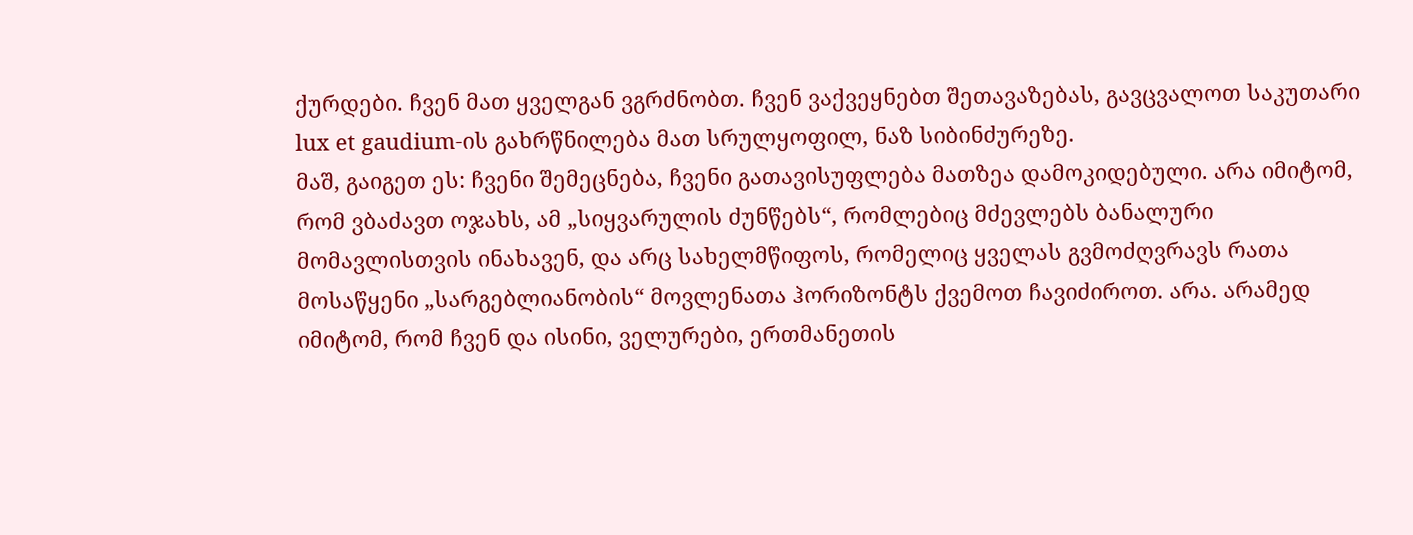ქურდები. ჩვენ მათ ყველგან ვგრძნობთ. ჩვენ ვაქვეყნებთ შეთავაზებას, გავცვალოთ საკუთარი lux et gaudium-ის გახრწნილება მათ სრულყოფილ, ნაზ სიბინძურეზე.
მაშ, გაიგეთ ეს: ჩვენი შემეცნება, ჩვენი გათავისუფლება მათზეა დამოკიდებული. არა იმიტომ, რომ ვბაძავთ ოჯახს, ამ „სიყვარულის ძუნწებს“, რომლებიც მძევლებს ბანალური მომავლისთვის ინახავენ, და არც სახელმწიფოს, რომელიც ყველას გვმოძღვრავს რათა მოსაწყენი „სარგებლიანობის“ მოვლენათა ჰორიზონტს ქვემოთ ჩავიძიროთ. არა. არამედ იმიტომ, რომ ჩვენ და ისინი, ველურები, ერთმანეთის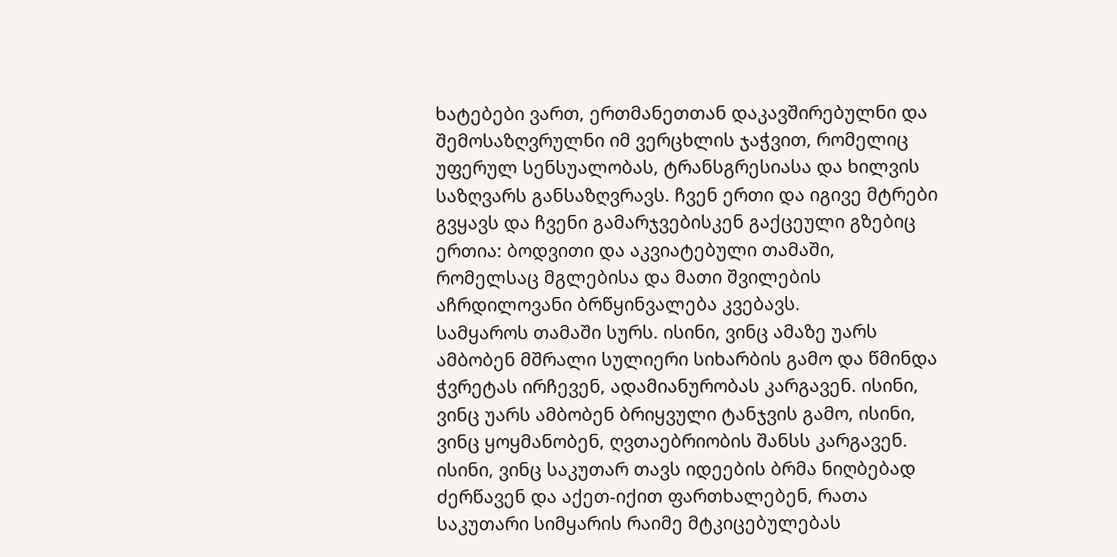ხატებები ვართ, ერთმანეთთან დაკავშირებულნი და შემოსაზღვრულნი იმ ვერცხლის ჯაჭვით, რომელიც უფერულ სენსუალობას, ტრანსგრესიასა და ხილვის საზღვარს განსაზღვრავს. ჩვენ ერთი და იგივე მტრები გვყავს და ჩვენი გამარჯვებისკენ გაქცეული გზებიც ერთია: ბოდვითი და აკვიატებული თამაში, რომელსაც მგლებისა და მათი შვილების აჩრდილოვანი ბრწყინვალება კვებავს.
სამყაროს თამაში სურს. ისინი, ვინც ამაზე უარს ამბობენ მშრალი სულიერი სიხარბის გამო და წმინდა ჭვრეტას ირჩევენ, ადამიანურობას კარგავენ. ისინი, ვინც უარს ამბობენ ბრიყვული ტანჯვის გამო, ისინი, ვინც ყოყმანობენ, ღვთაებრიობის შანსს კარგავენ. ისინი, ვინც საკუთარ თავს იდეების ბრმა ნიღბებად ძერწავენ და აქეთ-იქით ფართხალებენ, რათა საკუთარი სიმყარის რაიმე მტკიცებულებას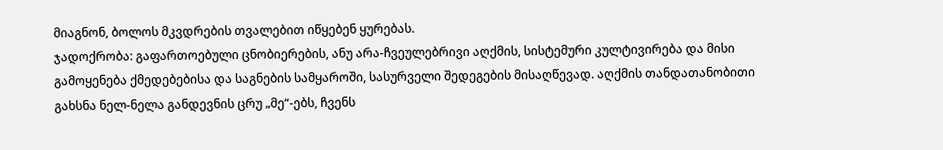მიაგნონ, ბოლოს მკვდრების თვალებით იწყებენ ყურებას.
ჯადოქრობა: გაფართოებული ცნობიერების, ანუ არა-ჩვეულებრივი აღქმის, სისტემური კულტივირება და მისი გამოყენება ქმედებებისა და საგნების სამყაროში, სასურველი შედეგების მისაღწევად. აღქმის თანდათანობითი გახსნა ნელ-ნელა განდევნის ცრუ „მე“-ებს, ჩვენს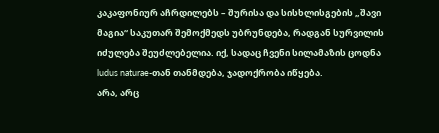კაკაფონიურ აჩრდილებს – შურისა და სისხლისგების „შავი მაგია“ საკუთარ შემოქმედს უბრუნდება, რადგან სურვილის იძულება შეუძლებელია. იქ, სადაც ჩვენი სილამაზის ცოდნა ludus naturae-თან თანმდება, ჯადოქრობა იწყება.
არა, არც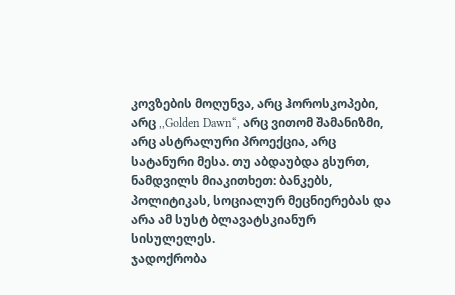კოვზების მოღუნვა, არც ჰოროსკოპები, არც ,,Golden Dawn“, არც ვითომ შამანიზმი, არც ასტრალური პროექცია, არც სატანური მესა. თუ აბდაუბდა გსურთ, ნამდვილს მიაკითხეთ: ბანკებს, პოლიტიკას, სოციალურ მეცნიერებას და არა ამ სუსტ ბლავატსკიანურ სისულელეს.
ჯადოქრობა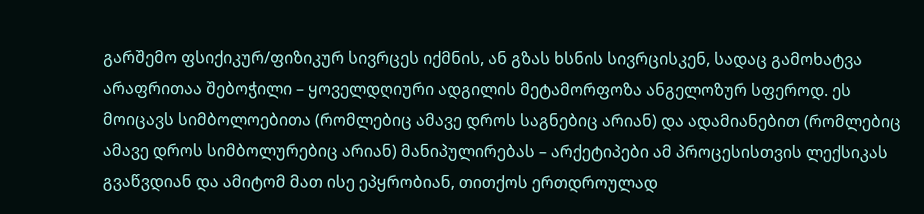გარშემო ფსიქიკურ/ფიზიკურ სივრცეს იქმნის, ან გზას ხსნის სივრცისკენ, სადაც გამოხატვა არაფრითაა შებოჭილი – ყოველდღიური ადგილის მეტამორფოზა ანგელოზურ სფეროდ. ეს მოიცავს სიმბოლოებითა (რომლებიც ამავე დროს საგნებიც არიან) და ადამიანებით (რომლებიც ამავე დროს სიმბოლურებიც არიან) მანიპულირებას – არქეტიპები ამ პროცესისთვის ლექსიკას გვაწვდიან და ამიტომ მათ ისე ეპყრობიან, თითქოს ერთდროულად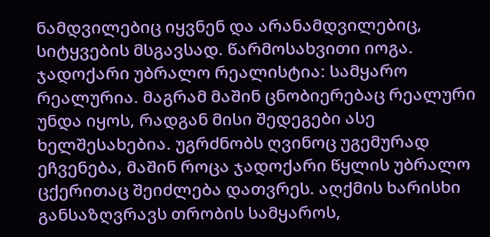ნამდვილებიც იყვნენ და არანამდვილებიც, სიტყვების მსგავსად. წარმოსახვითი იოგა.
ჯადოქარი უბრალო რეალისტია: სამყარო რეალურია. მაგრამ მაშინ ცნობიერებაც რეალური უნდა იყოს, რადგან მისი შედეგები ასე ხელშესახებია. უგრძნობს ღვინოც უგემურად ეჩვენება, მაშინ როცა ჯადოქარი წყლის უბრალო ცქერითაც შეიძლება დათვრეს. აღქმის ხარისხი განსაზღვრავს თრობის სამყაროს,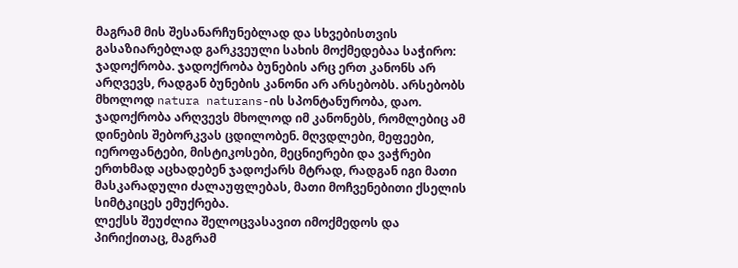მაგრამ მის შესანარჩუნებლად და სხვებისთვის გასაზიარებლად გარკვეული სახის მოქმედებაა საჭირო: ჯადოქრობა. ჯადოქრობა ბუნების არც ერთ კანონს არ არღვევს, რადგან ბუნების კანონი არ არსებობს. არსებობს მხოლოდ natura naturans-ის სპონტანურობა, დაო. ჯადოქრობა არღვევს მხოლოდ იმ კანონებს, რომლებიც ამ დინების შებორკვას ცდილობენ. მღვდლები, მეფეები, იეროფანტები, მისტიკოსები, მეცნიერები და ვაჭრები ერთხმად აცხადებენ ჯადოქარს მტრად, რადგან იგი მათი მასკარადული ძალაუფლებას, მათი მოჩვენებითი ქსელის სიმტკიცეს ემუქრება.
ლექსს შეუძლია შელოცვასავით იმოქმედოს და პირიქითაც, მაგრამ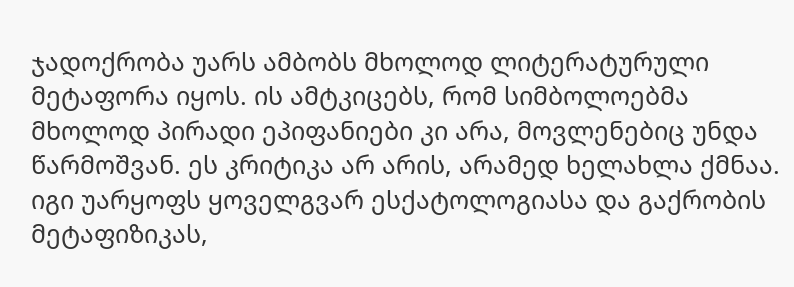ჯადოქრობა უარს ამბობს მხოლოდ ლიტერატურული მეტაფორა იყოს. ის ამტკიცებს, რომ სიმბოლოებმა მხოლოდ პირადი ეპიფანიები კი არა, მოვლენებიც უნდა წარმოშვან. ეს კრიტიკა არ არის, არამედ ხელახლა ქმნაა. იგი უარყოფს ყოველგვარ ესქატოლოგიასა და გაქრობის მეტაფიზიკას,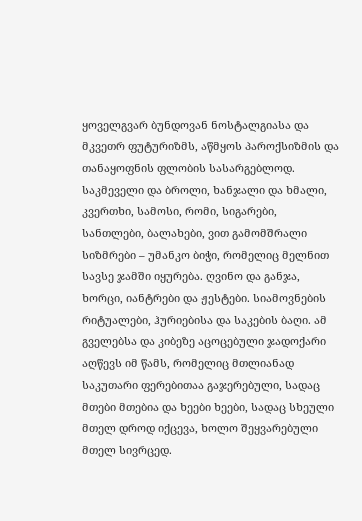ყოველგვარ ბუნდოვან ნოსტალგიასა და მკვეთრ ფუტურიზმს, აწმყოს პაროქსიზმის და თანაყოფნის ფლობის სასარგებლოდ.
საკმეველი და ბროლი, ხანჯალი და ხმალი, კვერთხი, სამოსი, რომი, სიგარები, სანთლები, ბალახები, ვით გამომშრალი სიზმრები – უმანკო ბიჭი, რომელიც მელნით სავსე ჯამში იყურება. ღვინო და განჯა, ხორცი, იანტრები და ჟესტები. სიამოვნების რიტუალები, ჰურიებისა და საკების ბაღი. ამ გველებსა და კიბეზე აცოცებული ჯადოქარი აღწევს იმ წამს, რომელიც მთლიანად საკუთარი ფერებითაა გაჯერებული, სადაც მთები მთებია და ხეები ხეები, სადაც სხეული მთელ დროდ იქცევა, ხოლო შეყვარებული მთელ სივრცედ.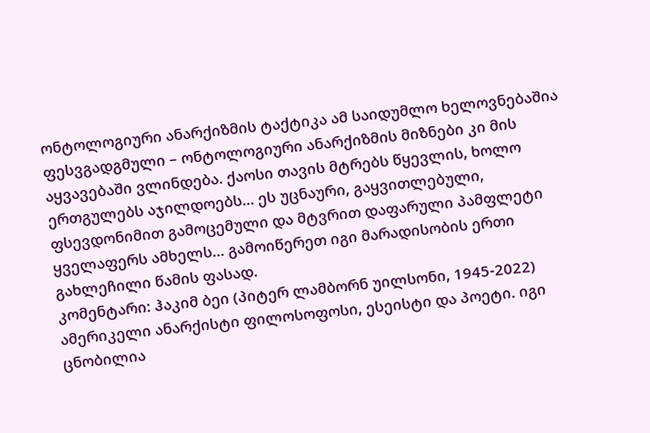ონტოლოგიური ანარქიზმის ტაქტიკა ამ საიდუმლო ხელოვნებაშია ფესვგადგმული – ონტოლოგიური ანარქიზმის მიზნები კი მის აყვავებაში ვლინდება. ქაოსი თავის მტრებს წყევლის, ხოლო ერთგულებს აჯილდოებს… ეს უცნაური, გაყვითლებული, ფსევდონიმით გამოცემული და მტვრით დაფარული პამფლეტი ყველაფერს ამხელს… გამოიწერეთ იგი მარადისობის ერთი გახლეჩილი წამის ფასად.
კომენტარი: ჰაკიმ ბეი (პიტერ ლამბორნ უილსონი, 1945-2022) ამერიკელი ანარქისტი ფილოსოფოსი, ესეისტი და პოეტი. იგი ცნობილია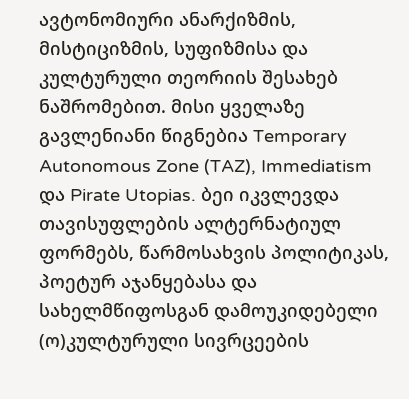ავტონომიური ანარქიზმის, მისტიციზმის, სუფიზმისა და კულტურული თეორიის შესახებ ნაშრომებით. მისი ყველაზე გავლენიანი წიგნებია Temporary Autonomous Zone (TAZ), Immediatism და Pirate Utopias. ბეი იკვლევდა თავისუფლების ალტერნატიულ ფორმებს, წარმოსახვის პოლიტიკას, პოეტურ აჯანყებასა და სახელმწიფოსგან დამოუკიდებელი (ო)კულტურული სივრცეების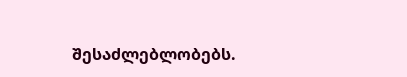შესაძლებლობებს.